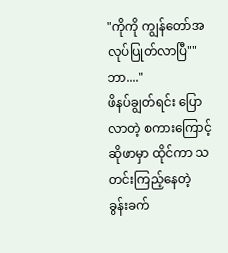"ကိုကို ကျွန်တော်အလုပ်ပြုတ်လာပြီ""ဘာ...."
ဖိနပ်ချွတ်ရင်း ပြောလာတဲ့ စကားကြောင့်
ဆိုဖာမှာ ထိုင်ကာ သတင်းကြည့်နေတဲ့
ခွန်းခက်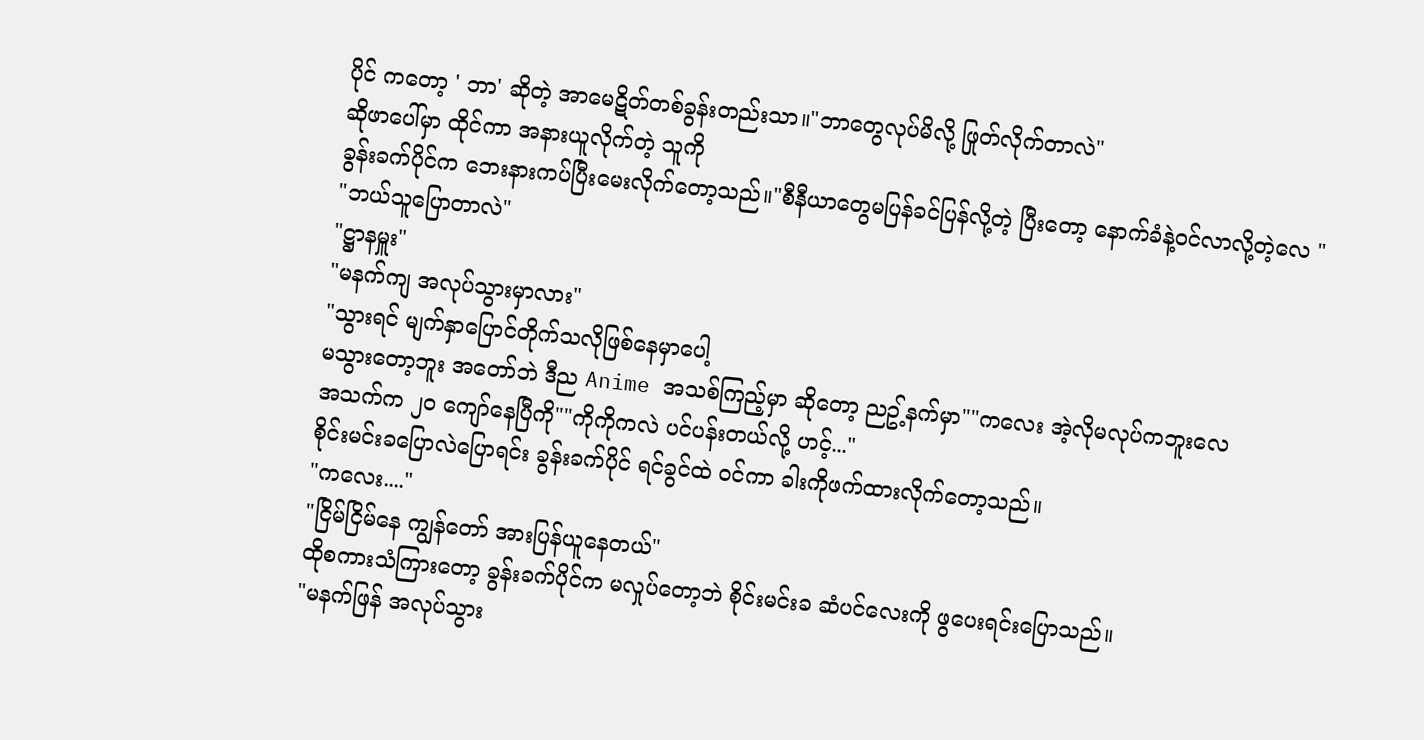ပိုင် ကတော့ ' ဘာ' ဆိုတဲ့ အာမေဋိတ်တစ်ခွန်းတည်းသာ။"ဘာတွေလုပ်မိလို့ ဖြုတ်လိုက်တာလဲ"
ဆိုဖာပေါ်မှာ ထိုင်ကာ အနားယူလိုက်တဲ့ သူကို
ခွန်းခက်ပိုင်က ဘေးနားကပ်ပြီးမေးလိုက်တော့သည်။"စီနီယာတွေမပြန်ခင်ပြန်လို့တဲ့ ပြီးတော့ နောက်ခံနဲ့ဝင်လာလို့တဲ့လေ "
"ဘယ်သူပြောတာလဲ"
"ဋ္ဌာနမှူး"
"မနက်ကျ အလုပ်သွားမှာလား"
"သွားရင် မျက်နှာပြောင်တိုက်သလိုဖြစ်နေမှာပေါ့
မသွားတော့ဘူး အတော်ဘဲ ဒီည Anime အသစ်ကြည့်မှာ ဆိုတော့ ညဥ့်နက်မှာ""ကလေး အဲ့လိုမလုပ်ကဘူးလေ
အသက်က ၂၀ ကျော်နေပြီကို""ကိုကိုကလဲ ပင်ပန်းတယ်လို့ ဟင့်..."
စိုင်းမင်းခပြောလဲပြောရင်း ခွန်းခက်ပိုင် ရင်ခွင်ထဲ ဝင်ကာ ခါးကိုဖက်ထားလိုက်တော့သည်။
"ကလေး...."
"ငြိမ်ငြိမ်နေ ကျွန်တော် အားပြန်ယူနေတယ်"
ထိုစကားသံကြားတော့ ခွန်းခက်ပိုင်က မလှုပ်တော့ဘဲ စိုင်းမင်းခ ဆံပင်လေးကို ဖွပေးရင်းပြောသည်။
"မနက်ဖြန် အလုပ်သွား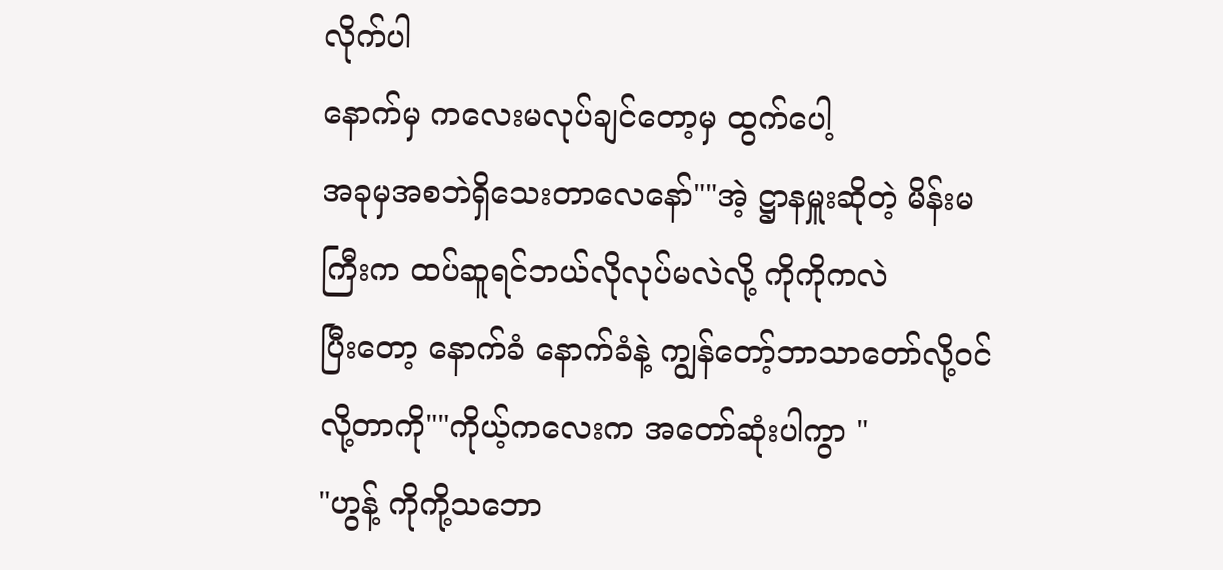လိုက်ပါ
နောက်မှ ကလေးမလုပ်ချင်တော့မှ ထွက်ပေါ့
အခုမှအစဘဲရှိသေးတာလေနော်""အဲ့ ဋ္ဌာနမှူးဆိုတဲ့ မိန်းမကြီးက ထပ်ဆူရင်ဘယ်လိုလုပ်မလဲလို့ ကိုကိုကလဲ
ပြီးတော့ နောက်ခံ နောက်ခံနဲ့ ကျွန်တော့်ဘာသာတော်လို့ဝင်လို့တာကို""ကိုယ့်ကလေးက အတော်ဆုံးပါကွာ "
"ဟွန့် ကိုကို့သဘော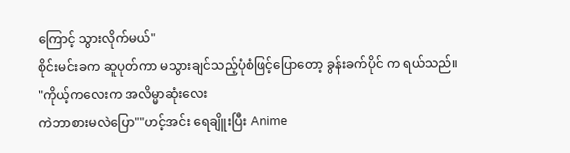ကြောင့် သွားလိုက်မယ်"
စိုင်းမင်းခက ဆူပုတ်ကာ မသွားချင်သည့်ပုံစံဖြင့်ပြောတော့ ခွန်းခက်ပိုင် က ရယ်သည်။
"ကိုယ့်ကလေးက အလိမ္မာဆုံးလေး
ကဲဘာစားမလဲပြော""ဟင့်အင်း ရေချိူးပြီး Anime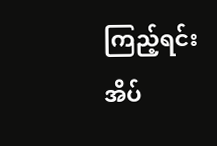ကြည့်ရင်း
အိပ်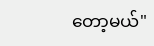တော့မယ်"